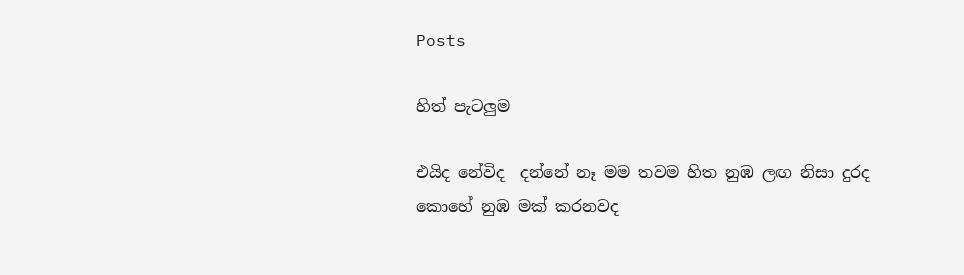Posts

හිත් පැටලුම

එයිද නේවිද  දන්නේ නෑ මම තවම හිත නුඹ ලඟ නිසා දුරද කොහේ නුඹ මක් කරනවද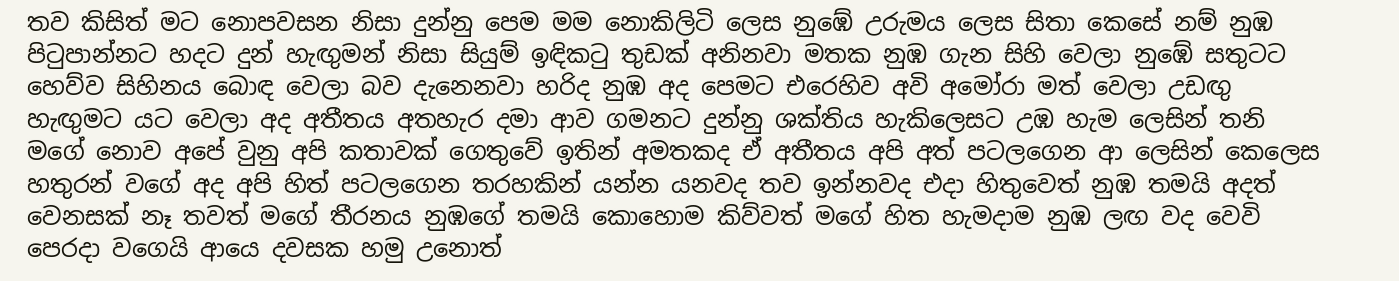තව කිසිත් මට නොපවසන නිසා දුන්නු පෙම මම නොකිලිටි ලෙස නුඹේ උරුමය ලෙස සිතා කෙසේ නම් නුඹ  පිටුපාන්නට හදට දුන් හැඟුමන් නිසා සියුම් ඉඳිකටු තුඩක් අනිනවා මතක නුඹ ගැන සිහි වෙලා නුඹේ සතුටට හෙව්ව සිහිනය බොඳ වෙලා බව දැනෙනවා හරිද නුඹ අද පෙමට එරෙහිව අවි අමෝරා මත් වෙලා උඩඟු හැඟුමට යට වෙලා අද අතීතය අතහැර දමා ආව ගමනට දුන්නු ශක්තිය හැකිලෙසට උඹ හැම ලෙසින් තනි මගේ නොව අපේ වුනු අපි කතාවක් ගෙතුවේ ඉතින් අමතකද ඒ අතීතය අපි අත් පටලගෙන ආ ලෙසින් කෙලෙස හතුරන් වගේ අද අපි හිත් පටලගෙන තරහකින් යන්න යනවද තව ඉන්නවද එදා හිතුවෙත් නුඹ තමයි අදත් වෙනසක් නෑ තවත් මගේ තීරනය නුඹගේ තමයි කොහොම කිව්වත් මගේ හිත හැමදාම නුඹ ලඟ වද වෙවි පෙරදා වගෙයි ආයෙ දවසක හමු උනොත්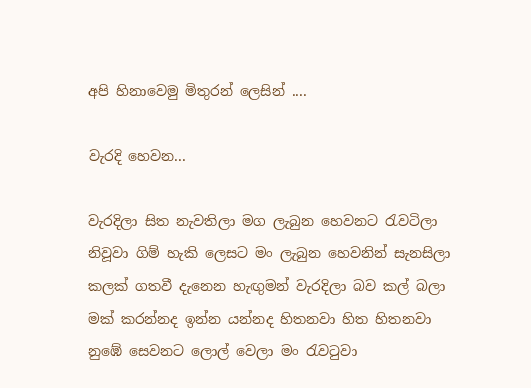අපි හිනාවෙමු මිතුරන් ලෙසින් ....

වැරදි හෙවන...

වැරදිලා සිත නැවතිලා මග ලැබුන හෙවනට රැවටිලා නිවූවා ගිම් හැකි ලෙසට මං ලැබුන හෙවනින් සැනසිලා කලක් ගතවී දැනෙන හැඟුමන් වැරදිලා බව කල් බලා මක් කරන්නද ඉන්න යන්නද හිතනවා හිත හිතනවා නුඹේ සෙවනට ලොල් වෙලා මං රැවටුවා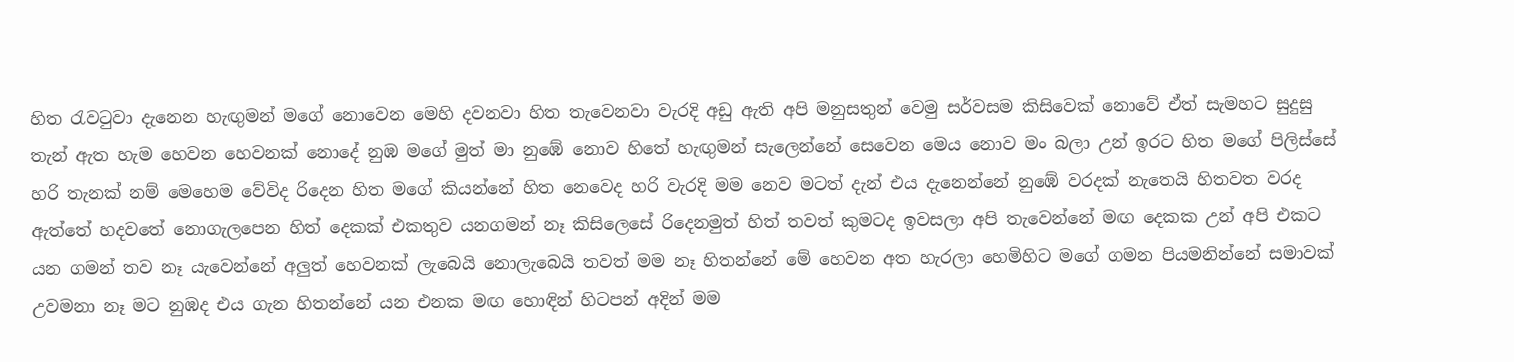හිත රැවටුවා දැනෙන හැඟුමන් මගේ නොවෙන මෙහි දවනවා හිත තැවෙනවා වැරදි අඩු ඇති අපි මනුසතුන් වෙමු සර්වසම කිසිවෙක් නොවේ ඒත් සැමහට සුදුසු තැන් ඇත හැම හෙවන හෙවනක් නොදේ නුඹ මගේ මුත් මා නුඹේ නොව හිතේ හැඟුමන් සැලෙන්නේ සෙවෙන මෙය නොව මං බලා උන් ඉරට හිත මගේ පිලිස්සේ හරි තැනක් නම් මෙහෙම වේවිද රිදෙන හිත මගේ කියන්නේ හිත නෙවෙද හරි වැරදි මම නෙව මටත් දැන් එය දැනෙන්නේ නුඹේ වරදක් නැතෙයි හිතවත වරද ඇත්තේ හදවතේ නොගැලපෙන හිත් දෙකක් එකතුව යනගමන් නෑ කිසිලෙසේ රිදෙනමුත් හිත් තවත් කුමටද ඉවසලා අපි තැවෙන්නේ මඟ දෙකක උන් අපි එකට යන ගමන් තව නෑ යැවෙන්නේ අලුත් හෙවනක් ලැබෙයි නොලැබෙයි තවත් මම නෑ හිතන්නේ මේ හෙවන අත හැරලා හෙමිහිට මගේ ගමන පියමනින්නේ සමාවක් උවමනා නෑ මට නුඹද එය ගැන හිතන්නේ යන එනක මඟ හොඳින් හිටපන් අදින් මම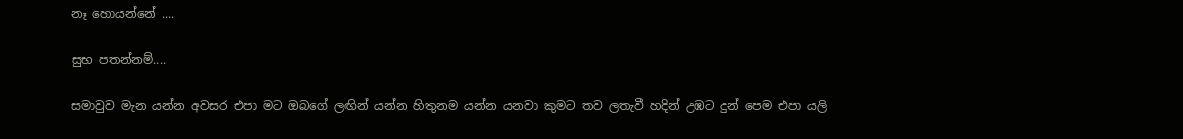නෑ හොයන්නේ ....

සුභ පතන්නම්....

සමාවුව මැන යන්න අවසර එපා මට ඔබගේ ලඟින් යන්න හිතුනම යන්න යනවා කුමට තව ලතැවී හදින් උඹට දුන් පෙම එපා යලි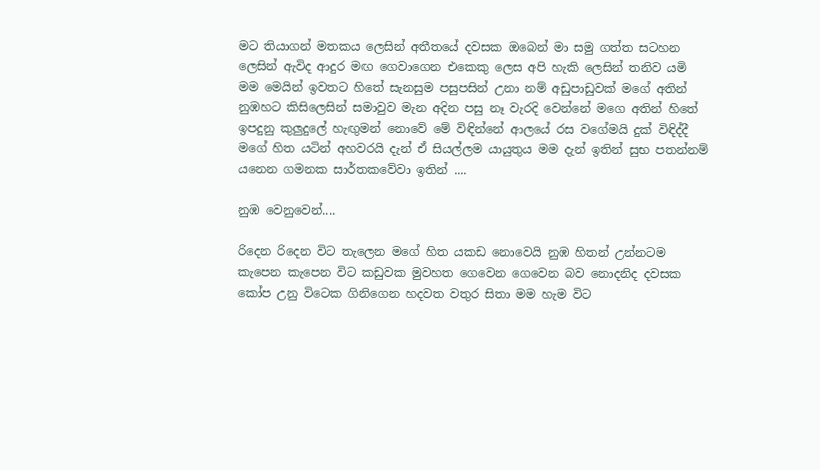මට තියාගන් මතකය ලෙසින් අතීතයේ දවසක ඔබෙන් මා සමු ගත්ත සටහන ලෙසින් ඇවිද ආදුර මඟ ගෙවාගෙන එකෙකු ලෙස අපි හැකි ලෙසින් තනිව යමි මම මෙයින් ඉවතට හිතේ සැනසුම පසුපසින් උනා නම් අඩුපාඩුවක් මගේ අතින් නුඹහට කිසිලෙසින් සමාවුව මැන අදින පසු නෑ වැරදි වෙන්නේ මගෙ අතින් හිතේ ඉපදුනු කුලුදුලේ හැඟුමන් නොවේ මේ විඳින්නේ ආලයේ රස වගේමයි දුක් විඳිද්දී මගේ හිත යටින් අහවරයි දැන් ඒ සියල්ලම යායුතුය මම දැන් ඉතින් සුභ පතන්නම් යනෙන ගමනක සාර්තකවේවා ඉතින් ....

නුඹ වෙනුවෙන්....

රිදෙන රිදෙන විට තැලෙන මගේ හිත යකඩ නොවෙයි නුඹ හිතන් උන්නටම කැපෙන කැපෙන විට කඩුවක මුවහත ගෙවෙන ගෙවෙන බව නොදනිද දවසක කෝප උනු විටෙක ගිනිගෙන හදවත වතුර සිතා මම හැම විට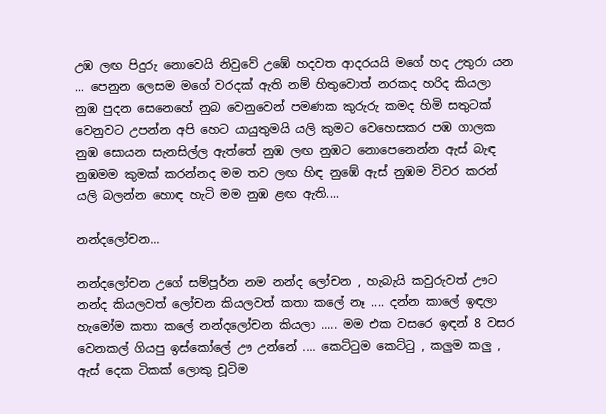උඹ ලඟ පිදුරු නොවෙයි නිවුවේ උඹේ හදවත ආදරයයි මගේ හද උතුරා යන ... පෙනුන ලෙසම මගේ වරදක් ඇති නම් හිතුවොත් නරකද හරිද කියලා නුඹ පුදන සෙනෙහේ නුබ වෙනුවෙන් පමණක කුරුරු කමද හිමි සතුටක් වෙනුවට උපන්න අපි හෙට යායුතුමයි යලි කුමට වෙහෙසකර පඹ ගාලක නුඹ සොයන සැනසිල්ල ඇත්තේ නුඹ ලඟ නුඹට නොපෙනෙන්න ඇස් බැඳ නුඹමම කුමක් කරන්නද මම තව ලඟ හිඳ නුඹේ ඇස් නුඹම විවර කරන් යලි බලන්න හොඳ හැටි මම නුඹ ළඟ ඇති....

නන්දලෝචන...

නන්දලෝචන උගේ සම්පූර්න නම නන්ද ලෝචන , හැබැයි කවුරුවත් ඌට නන්ද කියලවත් ලෝචන කියලවත් කතා කලේ නෑ .... දන්න කාලේ ඉඳලා හැමෝම කතා කලේ නන්දලෝචන කියලා ..... මම එක වසරෙ ඉඳන් 8 වසර වෙනකල් ගියපු ඉස්කෝලේ ඌ උන්නේ .... කෙට්ටුම කෙට්ටු , කලුම කලු , ඇස් දෙක ටිකක් ලොකු චූටිම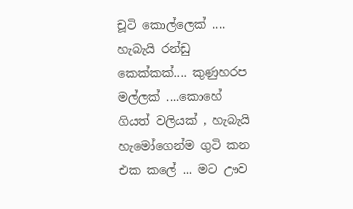චූටි කොල්ලෙක් .... හැබැයි රන්ඩු කෙක්කක්.... කුණුහරප මල්ලක් ....කොහේ ගියත් වලියක් , හැබැයි හැමෝගෙන්ම ගුටි කන එක කලේ ... මට ඌව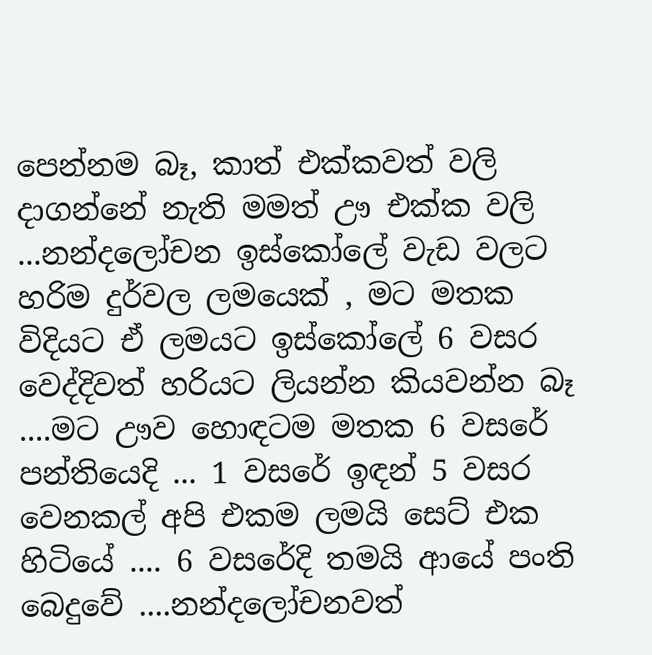පෙන්නම බෑ, කාත් එක්කවත් වලි දාගන්නේ නැති මමත් ඌ එක්ක වලි ...නන්දලෝචන ඉස්කෝලේ වැඩ වලට හරිම දුර්වල ලමයෙක් , මට මතක විදියට ඒ ලමයට ඉස්කෝලේ 6 වසර වෙද්දිවත් හරියට ලියන්න කියවන්න බෑ ....මට ඌව හොඳටම මතක 6 වසරේ පන්තියෙදි ... 1 වසරේ ඉඳන් 5 වසර වෙනකල් අපි එකම ලමයි සෙට් එක හිටියේ .... 6 වසරේදි තමයි ආයේ පංති බෙදුවේ ....නන්දලෝචනවත්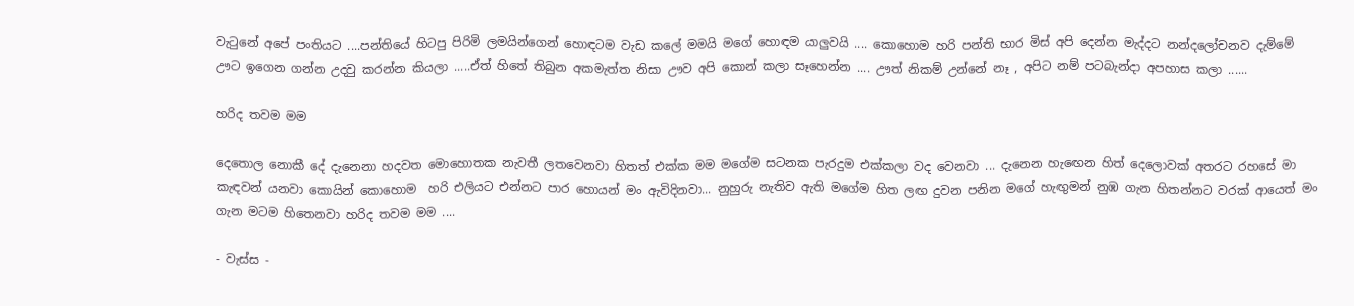වැටුනේ අපේ පංතියට ....පන්තියේ හිටපු පිරිමි ලමයින්ගෙන් හොඳටම වැඩ කලේ මමයි මගේ හොඳම යාලුවයි .... කොහොම හරි පන්ති භාර මිස් අපි දෙන්න මැද්දට නන්දලෝචනව දැම්මේ ඌට ඉගෙන ගන්න උදවු කරන්න කියලා .....ඒත් හිතේ තිබුන අකමැත්ත නිසා ඌව අපි කොන් කලා සෑහෙන්න .... ඌත් නිකම් උන්නේ නෑ , අපිට නම් පටබැන්දා අපහාස කලා ......

හරිද තවම මම

දෙතොල නොකී දේ දැනෙනා හදවත මොහොතක නැවතී ලතවෙනවා හිතත් එක්ක මම මගේම සටනක පැරදුම එක්කලා වද වෙනවා ... දැනෙන හැඟෙන හිත් දෙලොවක් අතරට රහසේ මා කැඳවන් යනවා කොයින් කොහොම  හරි එලියට එන්නට පාර හොයන් මං ඇවිදිනවා... නුහුරු නැතිව ඇති මගේම හිත ලඟ දුවන පනින මගේ හැඟුමන් නුඹ ගැන හිතන්නට වරක් ආයෙත් මං ගැන මටම හිතෙනවා හරිද තවම මම ....

- වැස්ස -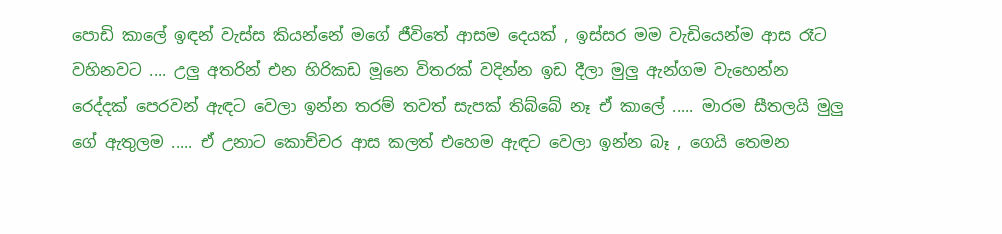පොඩි කාලේ ඉඳන් වැස්ස කියන්නේ මගේ ජීවිතේ ආසම දෙයක් , ඉස්සර මම වැඩියෙන්ම ආස රෑට වහිනවට .... උලු අතරින් එන හිරිකඩ මූනෙ විතරක් වදින්න ඉඩ දීලා මුලු ඇන්ගම වැහෙන්න රෙද්දක් පෙරවන් ඇඳට වෙලා ඉන්න තරම් තවත් සැපක් තිබ්බේ නෑ ඒ කාලේ ..... මාරම සීතලයි මුලු ගේ ඇතුලම ..... ඒ උනාට කොච්චර ආස කලත් එහෙම ඇඳට වෙලා ඉන්න බෑ , ගෙයි තෙමන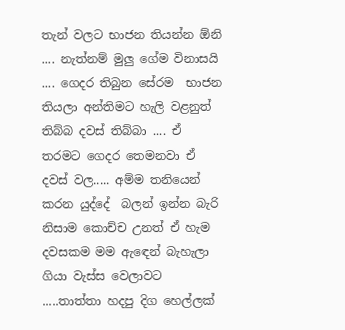තැන් වලට භාජන තියන්න ඕනි .... නැත්නම් මුලු ගේම විනාසයි .... ගෙදර තිබුන සේරම  භාජන තියලා අන්තිමට හැලි වළනුත් තිබ්බ දවස් තිබ්බා .... ඒ තරමට ගෙදර තෙමනවා ඒ දවස් වල..... අම්ම තනියෙන් කරන යුද්දේ  බලන් ඉන්න බැරි නිසාම කොච්ච උනත් ඒ හැම දවසකම මම ඇඳෙන් බැහැලා ගියා වැස්ස වෙලාවට .....තාත්තා හදපු දිග හෙල්ලක්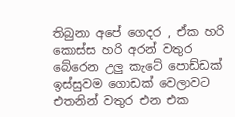තිබුනා අපේ ගෙදර , ඒක හරි කොස්ස හරි අරන් වතුර බේරෙන උලු කැටේ පොඩ්ඩක් ඉස්සුවම ගොඩක් වෙලාවට එතනින් වතුර එන එක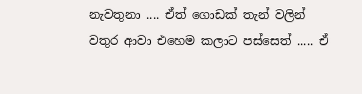නැවතුනා .... ඒත් ගොඩක් තැන් වලින් වතුර ආවා එහෙම කලාට පස්සෙත් ..... ඒ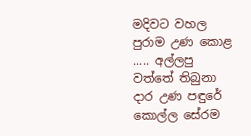මදිවට වහල පුරාම උණ කොළ ..... අල්ලපු වත්තේ තිබුනා දාර උණ පඳුරේ කොල්ල සේරම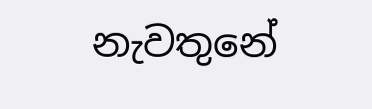නැවතුනේ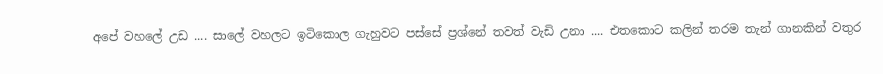අපේ වහලේ උඩ .... සාලේ වහලට ඉටිකොල ගැහුවට පස්සේ ප්‍රශ්නේ තවත් වැඩි උනා .... එතකොට කලින් තරම තැන් ගානකින් වතුර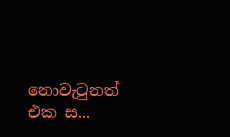නොවැටුනත් එක ස...